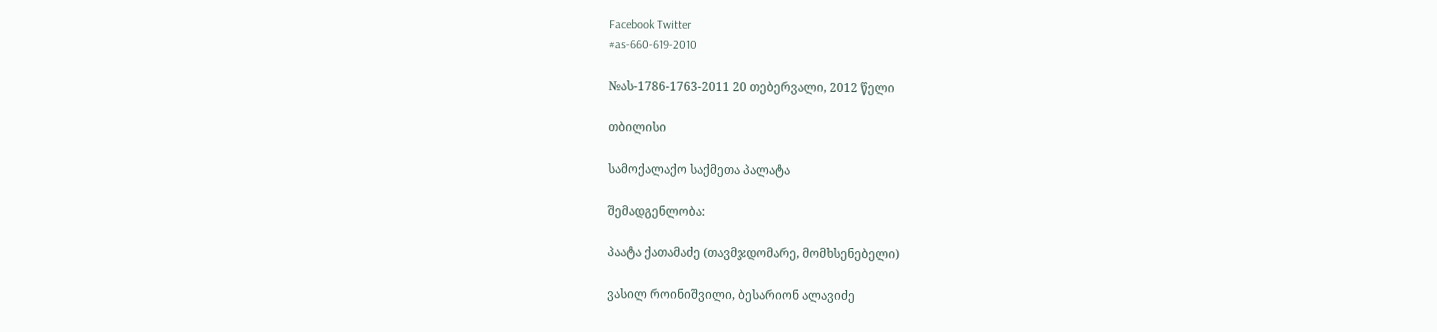Facebook Twitter
#as-660-619-2010

№ას-1786-1763-2011 20 თებერვალი, 2012 წელი

თბილისი

სამოქალაქო საქმეთა პალატა

შემადგენლობა:

პაატა ქათამაძე (თავმჯდომარე, მომხსენებელი)

ვასილ როინიშვილი, ბესარიონ ალავიძე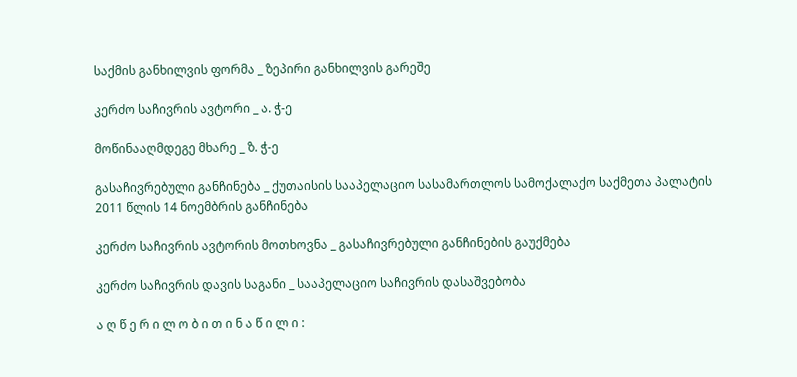საქმის განხილვის ფორმა _ ზეპირი განხილვის გარეშე

კერძო საჩივრის ავტორი _ ა. ჭ-ე

მოწინააღმდეგე მხარე _ ზ. ჭ-ე

გასაჩივრებული განჩინება _ ქუთაისის სააპელაციო სასამართლოს სამოქალაქო საქმეთა პალატის 2011 წლის 14 ნოემბრის განჩინება

კერძო საჩივრის ავტორის მოთხოვნა _ გასაჩივრებული განჩინების გაუქმება

კერძო საჩივრის დავის საგანი _ სააპელაციო საჩივრის დასაშვებობა

ა ღ წ ე რ ი ლ ო ბ ი თ ი ნ ა წ ი ლ ი :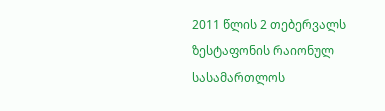2011 წლის 2 თებერვალს ზესტაფონის რაიონულ სასამართლოს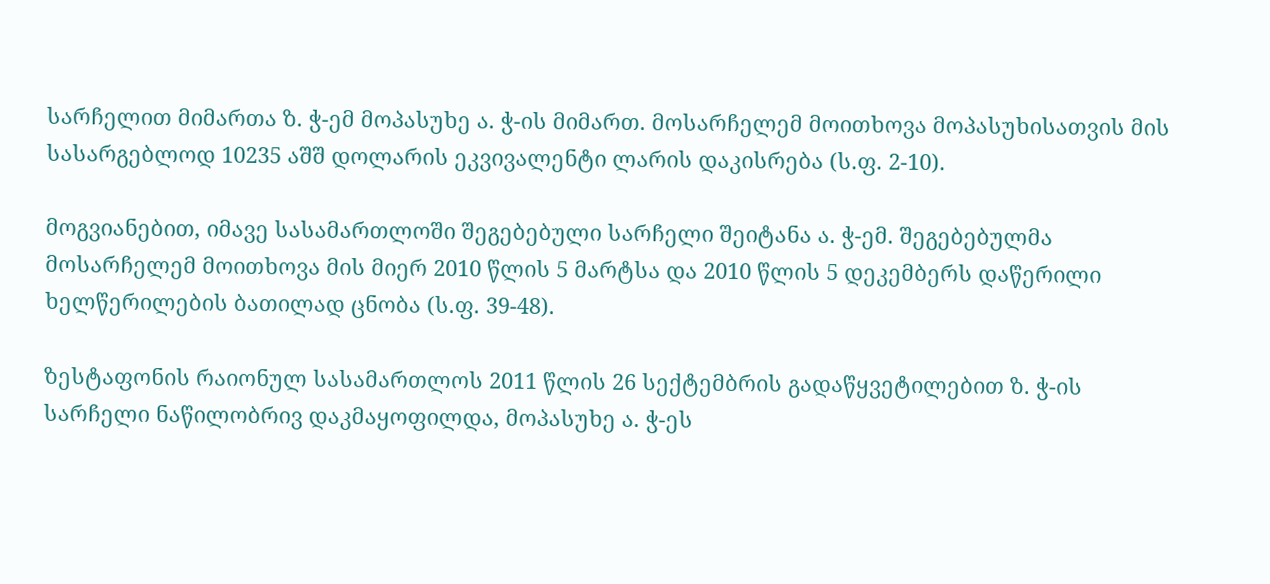სარჩელით მიმართა ზ. ჭ-ემ მოპასუხე ა. ჭ-ის მიმართ. მოსარჩელემ მოითხოვა მოპასუხისათვის მის სასარგებლოდ 10235 აშშ დოლარის ეკვივალენტი ლარის დაკისრება (ს.ფ. 2-10).

მოგვიანებით, იმავე სასამართლოში შეგებებული სარჩელი შეიტანა ა. ჭ-ემ. შეგებებულმა მოსარჩელემ მოითხოვა მის მიერ 2010 წლის 5 მარტსა და 2010 წლის 5 დეკემბერს დაწერილი ხელწერილების ბათილად ცნობა (ს.ფ. 39-48).

ზესტაფონის რაიონულ სასამართლოს 2011 წლის 26 სექტემბრის გადაწყვეტილებით ზ. ჭ-ის სარჩელი ნაწილობრივ დაკმაყოფილდა, მოპასუხე ა. ჭ-ეს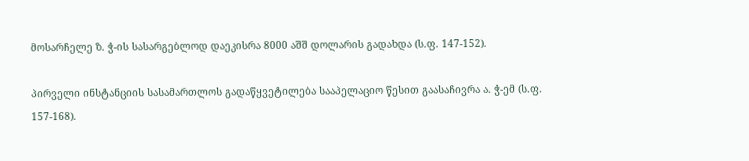მოსარჩელე ზ. ჭ-ის სასარგებლოდ დაეკისრა 8000 აშშ დოლარის გადახდა (ს.ფ. 147-152).

პირველი ინსტანციის სასამართლოს გადაწყვეტილება სააპელაციო წესით გაასაჩივრა ა. ჭ-ემ (ს.ფ. 157-168).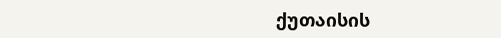ქუთაისის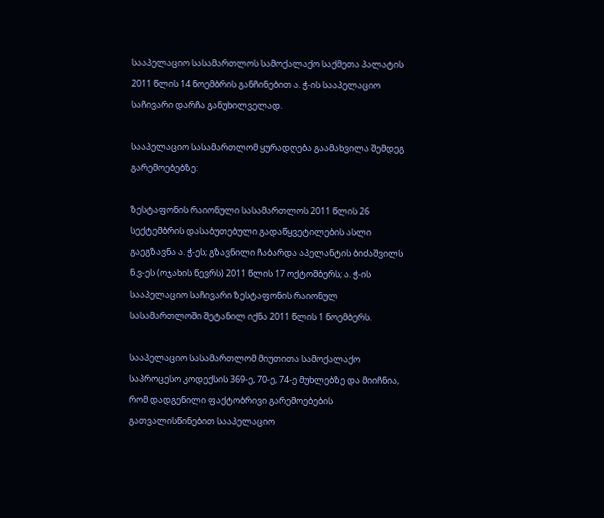სააპელაციო სასამართლოს სამოქალაქო საქმეთა პალატის 2011 წლის 14 ნოემბრის განჩინებით ა. ჭ-ის სააპელაციო საჩივარი დარჩა განუხილველად.

სააპელაციო სასამართლომ ყურადღება გაამახვილა შემდეგ გარემოებებზე:

ზესტაფონის რაიონული სასამართლოს 2011 წლის 26 სექტემბრის დასაბუთებული გადაწყვეტილების ასლი გაეგზავნა ა. ჭ-ეს; გზავნილი ჩაბარდა აპელანტის ბიძაშვილს ნ.ვ-ეს (ოჯახის წევრს) 2011 წლის 17 ოქტომბერს; ა. ჭ-ის სააპელაციო საჩივარი ზესტაფონის რაიონულ სასამართლოში შეტანილ იქნა 2011 წლის 1 ნოემბერს.

სააპელაციო სასამართლომ მიუთითა სამოქალაქო საპროცესო კოდექსის 369-ე, 70-ე, 74-ე მუხლებზე და მიიჩნია, რომ დადგენილი ფაქტობრივი გარემოებების გათვალისწინებით სააპელაციო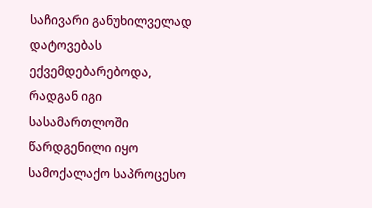საჩივარი განუხილველად დატოვებას ექვემდებარებოდა, რადგან იგი სასამართლოში წარდგენილი იყო სამოქალაქო საპროცესო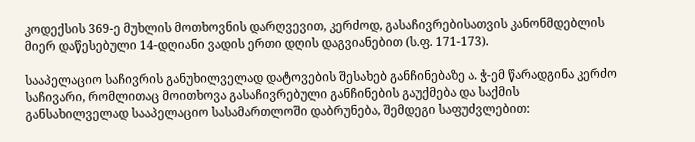კოდექსის 369-ე მუხლის მოთხოვნის დარღვევით, კერძოდ, გასაჩივრებისათვის კანონმდებლის მიერ დაწესებული 14-დღიანი ვადის ერთი დღის დაგვიანებით (ს.ფ. 171-173).

სააპელაციო საჩივრის განუხილველად დატოვების შესახებ განჩინებაზე ა. ჭ-ემ წარადგინა კერძო საჩივარი, რომლითაც მოითხოვა გასაჩივრებული განჩინების გაუქმება და საქმის განსახილველად სააპელაციო სასამართლოში დაბრუნება, შემდეგი საფუძვლებით: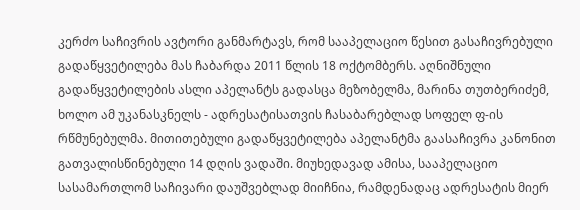კერძო საჩივრის ავტორი განმარტავს, რომ სააპელაციო წესით გასაჩივრებული გადაწყვეტილება მას ჩაბარდა 2011 წლის 18 ოქტომბერს. აღნიშნული გადაწყვეტილების ასლი აპელანტს გადასცა მეზობელმა, მარინა თუთბერიძემ, ხოლო ამ უკანასკნელს - ადრესატისათვის ჩასაბარებლად სოფელ ფ-ის რწმუნებულმა. მითითებული გადაწყვეტილება აპელანტმა გაასაჩივრა კანონით გათვალისწინებული 14 დღის ვადაში. მიუხედავად ამისა, სააპელაციო სასამართლომ საჩივარი დაუშვებლად მიიჩნია, რამდენადაც ადრესატის მიერ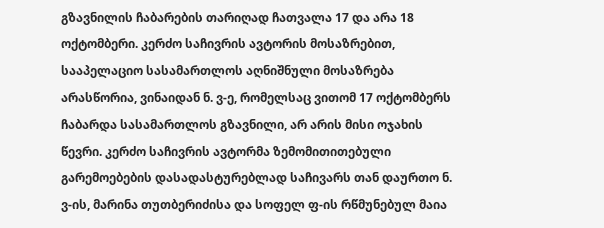გზავნილის ჩაბარების თარიღად ჩათვალა 17 და არა 18 ოქტომბერი. კერძო საჩივრის ავტორის მოსაზრებით, სააპელაციო სასამართლოს აღნიშნული მოსაზრება არასწორია, ვინაიდან ნ. ვ-ე, რომელსაც ვითომ 17 ოქტომბერს ჩაბარდა სასამართლოს გზავნილი, არ არის მისი ოჯახის წევრი. კერძო საჩივრის ავტორმა ზემომითითებული გარემოებების დასადასტურებლად საჩივარს თან დაურთო ნ. ვ-ის, მარინა თუთბერიძისა და სოფელ ფ-ის რწმუნებულ მაია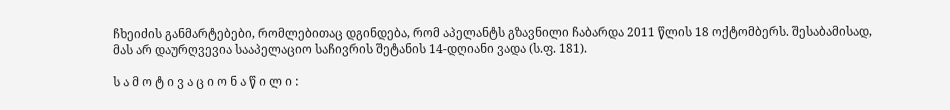ჩხეიძის განმარტებები, რომლებითაც დგინდება, რომ აპელანტს გზავნილი ჩაბარდა 2011 წლის 18 ოქტომბერს. შესაბამისად, მას არ დაურღვევია სააპელაციო საჩივრის შეტანის 14-დღიანი ვადა (ს.ფ. 181).

ს ა მ ო ტ ი ვ ა ც ი ო ნ ა წ ი ლ ი :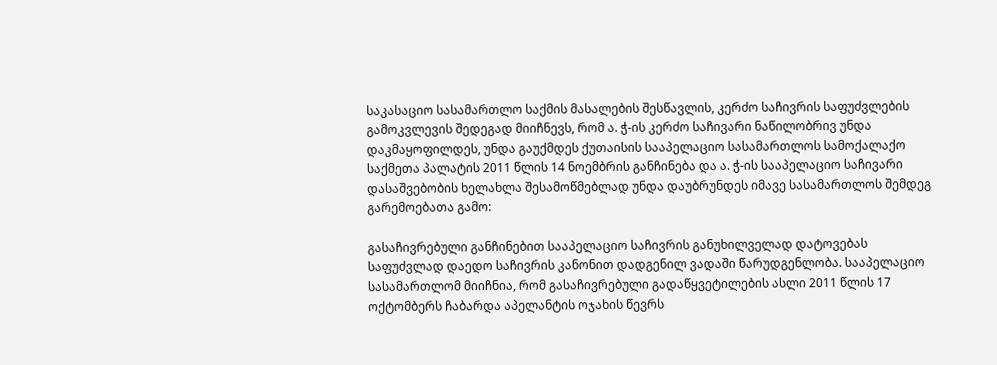საკასაციო სასამართლო საქმის მასალების შესწავლის, კერძო საჩივრის საფუძვლების გამოკვლევის შედეგად მიიჩნევს, რომ ა. ჭ-ის კერძო საჩივარი ნაწილობრივ უნდა დაკმაყოფილდეს, უნდა გაუქმდეს ქუთაისის სააპელაციო სასამართლოს სამოქალაქო საქმეთა პალატის 2011 წლის 14 ნოემბრის განჩინება და ა. ჭ-ის სააპელაციო საჩივარი დასაშვებობის ხელახლა შესამოწმებლად უნდა დაუბრუნდეს იმავე სასამართლოს შემდეგ გარემოებათა გამო:

გასაჩივრებული განჩინებით სააპელაციო საჩივრის განუხილველად დატოვებას საფუძვლად დაედო საჩივრის კანონით დადგენილ ვადაში წარუდგენლობა. სააპელაციო სასამართლომ მიიჩნია, რომ გასაჩივრებული გადაწყვეტილების ასლი 2011 წლის 17 ოქტომბერს ჩაბარდა აპელანტის ოჯახის წევრს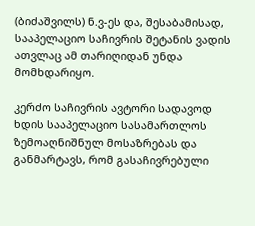(ბიძაშვილს) ნ.ვ-ეს და, შესაბამისად, სააპელაციო საჩივრის შეტანის ვადის ათვლაც ამ თარიღიდან უნდა მომხდარიყო.

კერძო საჩივრის ავტორი სადავოდ ხდის სააპელაციო სასამართლოს ზემოაღნიშნულ მოსაზრებას და განმარტავს, რომ გასაჩივრებული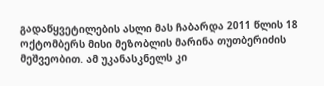გადაწყვეტილების ასლი მას ჩაბარდა 2011 წლის 18 ოქტომბერს მისი მეზობლის მარინა თუთბერიძის მეშვეობით. ამ უკანასკნელს კი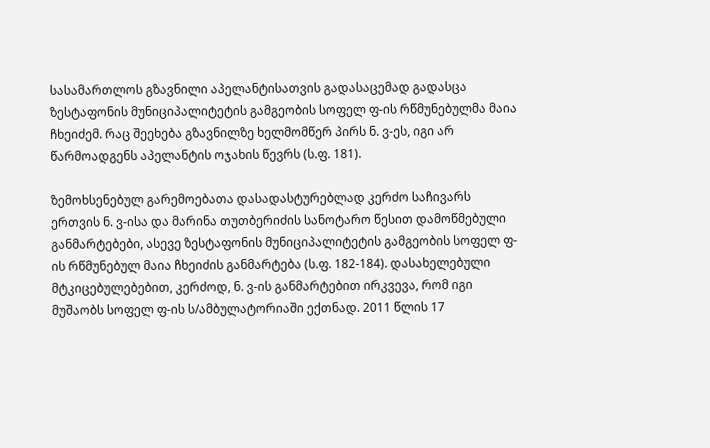სასამართლოს გზავნილი აპელანტისათვის გადასაცემად გადასცა ზესტაფონის მუნიციპალიტეტის გამგეობის სოფელ ფ-ის რწმუნებულმა მაია ჩხეიძემ. რაც შეეხება გზავნილზე ხელმომწერ პირს ნ. ვ-ეს, იგი არ წარმოადგენს აპელანტის ოჯახის წევრს (ს.ფ. 181).

ზემოხსენებულ გარემოებათა დასადასტურებლად კერძო საჩივარს ერთვის ნ. ვ-ისა და მარინა თუთბერიძის სანოტარო წესით დამოწმებული განმარტებები, ასევე ზესტაფონის მუნიციპალიტეტის გამგეობის სოფელ ფ-ის რწმუნებულ მაია ჩხეიძის განმარტება (ს.ფ. 182-184). დასახელებული მტკიცებულებებით, კერძოდ, ნ. ვ-ის განმარტებით ირკვევა, რომ იგი მუშაობს სოფელ ფ-ის ს/ამბულატორიაში ექთნად. 2011 წლის 17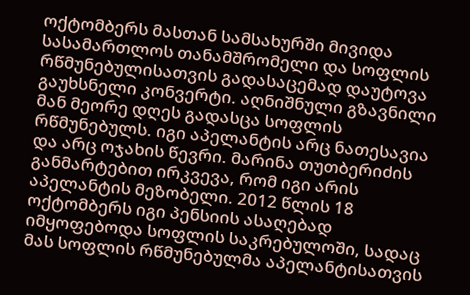ოქტომბერს მასთან სამსახურში მივიდა სასამართლოს თანამშრომელი და სოფლის რწმუნებულისათვის გადასაცემად დაუტოვა გაუხსნელი კონვერტი. აღნიშნული გზავნილი მან მეორე დღეს გადასცა სოფლის რწმუნებულს. იგი აპელანტის არც ნათესავია და არც ოჯახის წევრი. მარინა თუთბერიძის განმარტებით ირკვევა, რომ იგი არის აპელანტის მეზობელი. 2012 წლის 18 ოქტომბერს იგი პენსიის ასაღებად იმყოფებოდა სოფლის საკრებულოში, სადაც მას სოფლის რწმუნებულმა აპელანტისათვის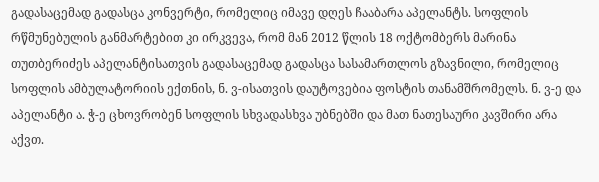გადასაცემად გადასცა კონვერტი, რომელიც იმავე დღეს ჩააბარა აპელანტს. სოფლის რწმუნებულის განმარტებით კი ირკვევა, რომ მან 2012 წლის 18 ოქტომბერს მარინა თუთბერიძეს აპელანტისათვის გადასაცემად გადასცა სასამართლოს გზავნილი, რომელიც სოფლის ამბულატორიის ექთნის, ნ. ვ-ისათვის დაუტოვებია ფოსტის თანამშრომელს. ნ. ვ-ე და აპელანტი ა. ჭ-ე ცხოვრობენ სოფლის სხვადასხვა უბნებში და მათ ნათესაური კავშირი არა აქვთ.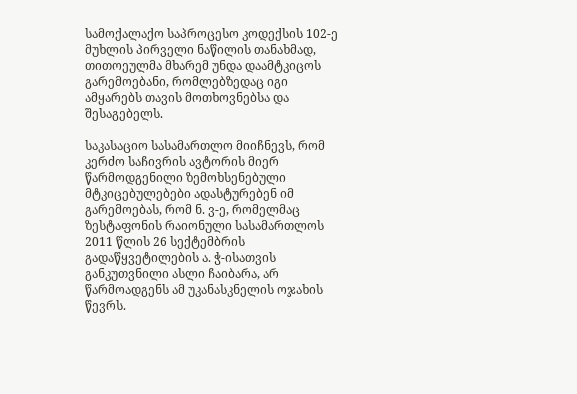სამოქალაქო საპროცესო კოდექსის 102-ე მუხლის პირველი ნაწილის თანახმად, თითოეულმა მხარემ უნდა დაამტკიცოს გარემოებანი, რომლებზედაც იგი ამყარებს თავის მოთხოვნებსა და შესაგებელს.

საკასაციო სასამართლო მიიჩნევს, რომ კერძო საჩივრის ავტორის მიერ წარმოდგენილი ზემოხსენებული მტკიცებულებები ადასტურებენ იმ გარემოებას, რომ ნ. ვ-ე, რომელმაც ზესტაფონის რაიონული სასამართლოს 2011 წლის 26 სექტემბრის გადაწყვეტილების ა. ჭ-ისათვის განკუთვნილი ასლი ჩაიბარა, არ წარმოადგენს ამ უკანასკნელის ოჯახის წევრს.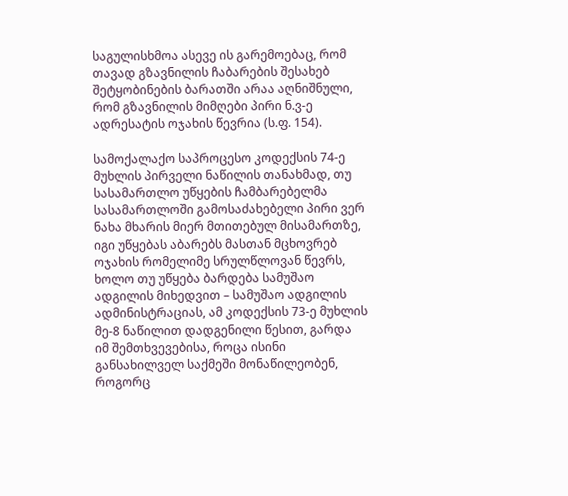საგულისხმოა ასევე ის გარემოებაც, რომ თავად გზავნილის ჩაბარების შესახებ შეტყობინების ბარათში არაა აღნიშნული, რომ გზავნილის მიმღები პირი ნ.ვ-ე ადრესატის ოჯახის წევრია (ს.ფ. 154).

სამოქალაქო საპროცესო კოდექსის 74-ე მუხლის პირველი ნაწილის თანახმად, თუ სასამართლო უწყების ჩამბარებელმა სასამართლოში გამოსაძახებელი პირი ვერ ნახა მხარის მიერ მთითებულ მისამართზე, იგი უწყებას აბარებს მასთან მცხოვრებ ოჯახის რომელიმე სრულწლოვან წევრს, ხოლო თუ უწყება ბარდება სამუშაო ადგილის მიხედვით – სამუშაო ადგილის ადმინისტრაციას, ამ კოდექსის 73-ე მუხლის მე-8 ნაწილით დადგენილი წესით, გარდა იმ შემთხვევებისა, როცა ისინი განსახილველ საქმეში მონაწილეობენ, როგორც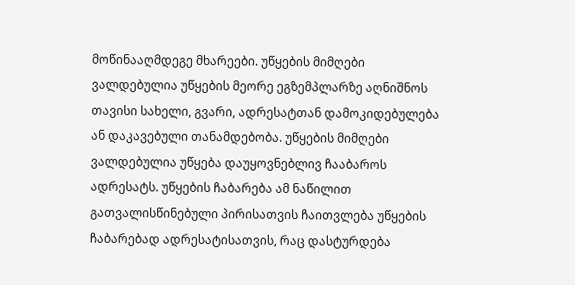მოწინააღმდეგე მხარეები. უწყების მიმღები ვალდებულია უწყების მეორე ეგზემპლარზე აღნიშნოს თავისი სახელი, გვარი, ადრესატთან დამოკიდებულება ან დაკავებული თანამდებობა. უწყების მიმღები ვალდებულია უწყება დაუყოვნებლივ ჩააბაროს ადრესატს. უწყების ჩაბარება ამ ნაწილით გათვალისწინებული პირისათვის ჩაითვლება უწყების ჩაბარებად ადრესატისათვის, რაც დასტურდება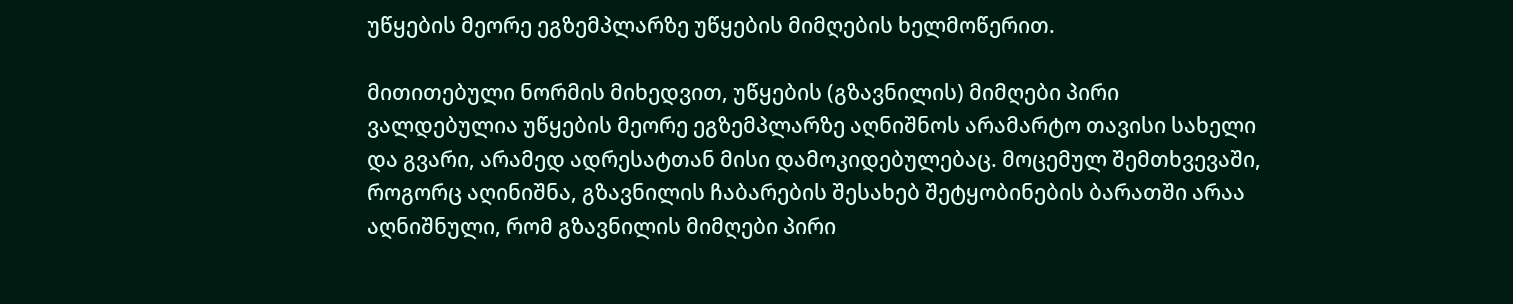უწყების მეორე ეგზემპლარზე უწყების მიმღების ხელმოწერით.

მითითებული ნორმის მიხედვით, უწყების (გზავნილის) მიმღები პირი ვალდებულია უწყების მეორე ეგზემპლარზე აღნიშნოს არამარტო თავისი სახელი და გვარი, არამედ ადრესატთან მისი დამოკიდებულებაც. მოცემულ შემთხვევაში, როგორც აღინიშნა, გზავნილის ჩაბარების შესახებ შეტყობინების ბარათში არაა აღნიშნული, რომ გზავნილის მიმღები პირი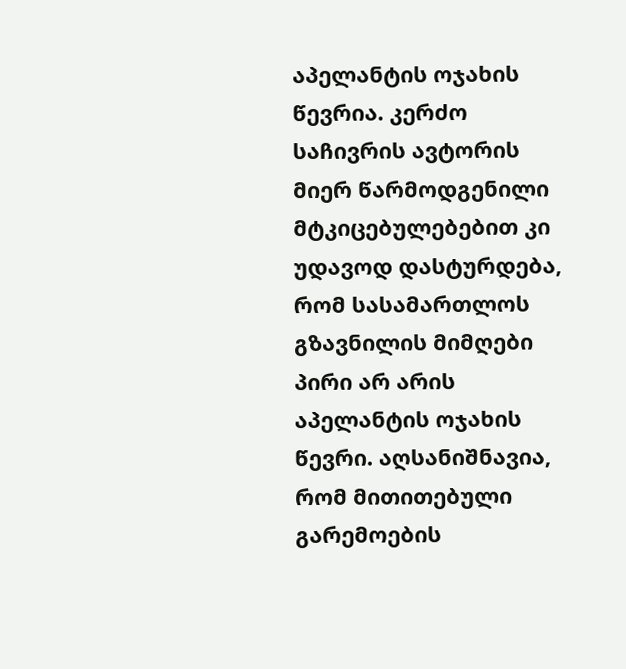აპელანტის ოჯახის წევრია. კერძო საჩივრის ავტორის მიერ წარმოდგენილი მტკიცებულებებით კი უდავოდ დასტურდება, რომ სასამართლოს გზავნილის მიმღები პირი არ არის აპელანტის ოჯახის წევრი. აღსანიშნავია, რომ მითითებული გარემოების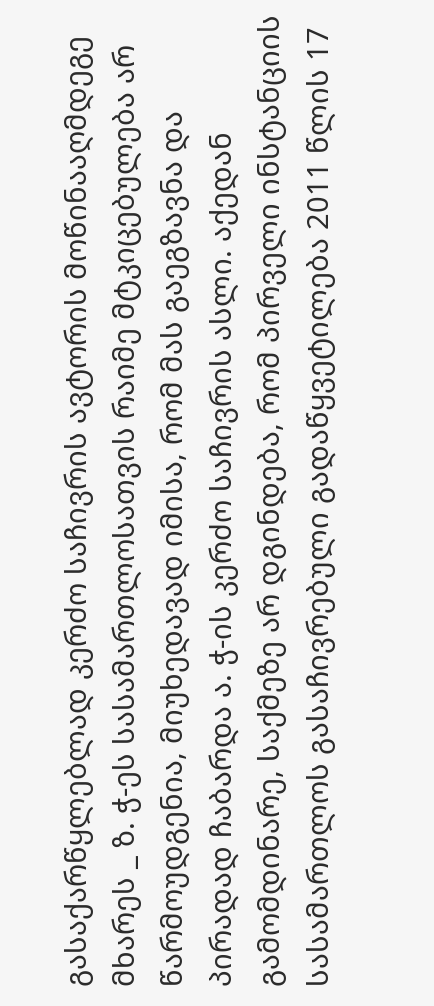გასაქარწყლებლად კერძო საჩივრის ავტორის მოწინააღმდეგე მხარეს _ ზ. ჭ-ეს სასამართლოსათვის რაიმე მტკიცებულება არ წარმოუდგენია, მიუხედავად იმისა, რომ მას გაეგზავნა და პირადად ჩაბარდა ა. ჭ-ის კერძო საჩივრის ასლი. აქედან გამომდინარე, საქმეზე არ დგინდება, რომ პირველი ინსტანციის სასამართლოს გასაჩივრებული გადაწყვეტილება 2011 წლის 17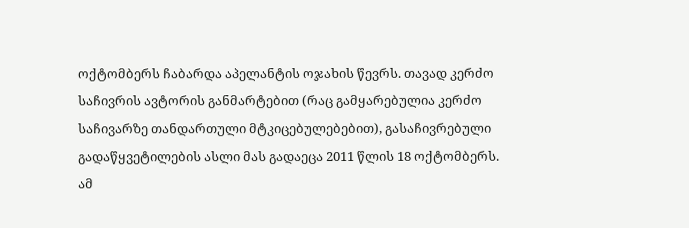ოქტომბერს ჩაბარდა აპელანტის ოჯახის წევრს. თავად კერძო საჩივრის ავტორის განმარტებით (რაც გამყარებულია კერძო საჩივარზე თანდართული მტკიცებულებებით), გასაჩივრებული გადაწყვეტილების ასლი მას გადაეცა 2011 წლის 18 ოქტომბერს. ამ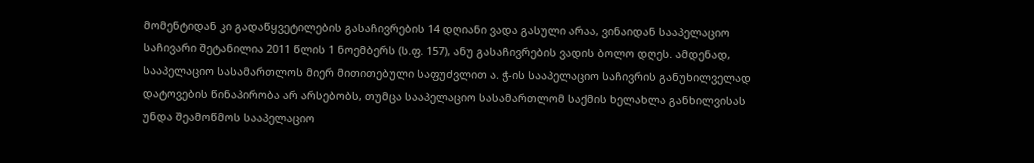მომენტიდან კი გადაწყვეტილების გასაჩივრების 14 დღიანი ვადა გასული არაა, ვინაიდან სააპელაციო საჩივარი შეტანილია 2011 წლის 1 ნოემბერს (ს.ფ. 157), ანუ გასაჩივრების ვადის ბოლო დღეს. ამდენად, სააპელაციო სასამართლოს მიერ მითითებული საფუძვლით ა. ჭ-ის სააპელაციო საჩივრის განუხილველად დატოვების წინაპირობა არ არსებობს, თუმცა სააპელაციო სასამართლომ საქმის ხელახლა განხილვისას უნდა შეამოწმოს სააპელაციო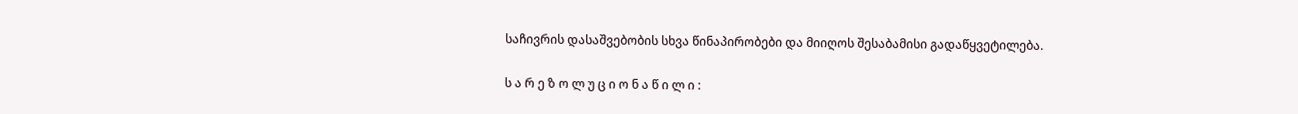საჩივრის დასაშვებობის სხვა წინაპირობები და მიიღოს შესაბამისი გადაწყვეტილება.

ს ა რ ე ზ ო ლ უ ც ი ო ნ ა წ ი ლ ი :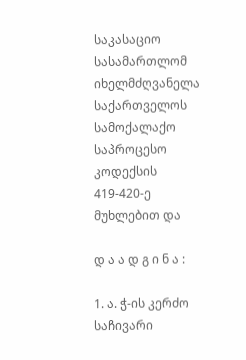საკასაციო სასამართლომ იხელმძღვანელა საქართველოს სამოქალაქო საპროცესო კოდექსის 419-420-ე მუხლებით და

დ ა ა დ გ ი ნ ა :

1. ა. ჭ-ის კერძო საჩივარი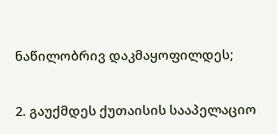ნაწილობრივ დაკმაყოფილდეს;

2. გაუქმდეს ქუთაისის სააპელაციო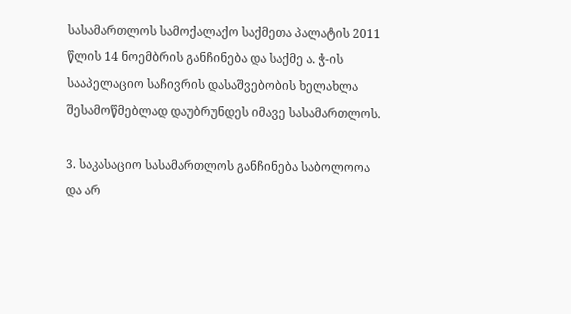სასამართლოს სამოქალაქო საქმეთა პალატის 2011 წლის 14 ნოემბრის განჩინება და საქმე ა. ჭ-ის სააპელაციო საჩივრის დასაშვებობის ხელახლა შესამოწმებლად დაუბრუნდეს იმავე სასამართლოს.

3. საკასაციო სასამართლოს განჩინება საბოლოოა და არ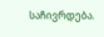საჩივრდება.